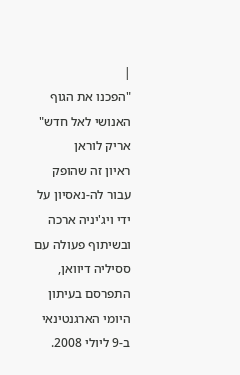|
"הפכנו את הגוף האנושי לאל חדש"
אריק לוראן
ראיון זה שהופק עבור לה-נאסיון על ידי ויג'יניה ארכה ובשיתוף פעולה עם ססיליה דיוואן, התפרסם בעיתון היומי הארגנטינאי ב-9 ליולי 2008.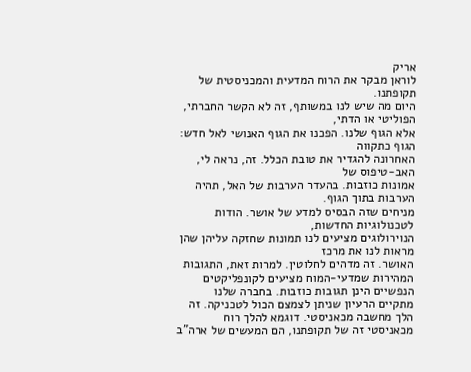אריק
לוראן מבקר את הרוח המדעית והמכניסטית של תקופתנו.
היום מה שיש לנו במשותף, זה לא הקשר החברתי, הפוליטי או הדתי,
אלא הגוף שלנו. הפכנו את הגוף האנושי לאל חדש: הגוף כתקווה
האחרונה להגדיר את טובת הכלל. זה, נראה לי, האב-טיפוס של
אמונות כוזבות. בהעדר הערבות של האל, תהיה הערבות בתוך הגוף.
מניחים שזה הבסיס למדע של אושר. הודות לטכנולוגיות החדשות,
הנוירולוגים מציעים לנו תמונות שחזקה עליהן שהן מראות לנו את מרכז
האושר. זה מדהים לחלוטין. למרות זאת, התגובות המהירות שמדעי-המוח מציעים לקונפליקטים
הנפשיים הינן תגובות כוזבות. בחברה שלנו מתקיים הרעיון שניתן לצמצם הכול לטכניקה. זה הלך מחשבה מכאניסטי. דוגמא להלך רוח מכאניסטי זה של תקופתנו, הם המעשים של ארה"ב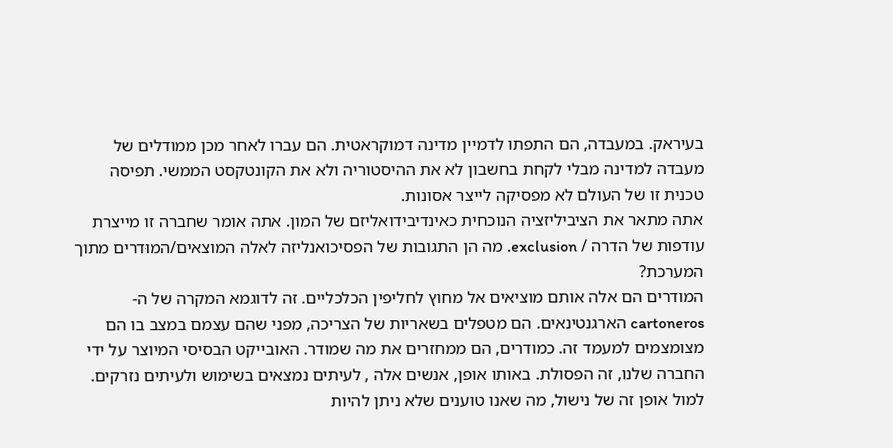בעיראק. במעבדה, הם התפתו לדמיין מדינה דמוקראטית. הם עברו לאחר מכן ממודלים של מעבדה למדינה מבלי לקחת בחשבון לא את ההיסטוריה ולא את הקונטקסט הממשי. תפיסה טכנית זו של העולם לא מפסיקה לייצר אסונות.
אתה מתאר את הציביליזציה הנוכחית כאינדיבידואליזם של המון. אתה אומר שחברה זו מייצרת עודפות של הדרה / exclusion. מה הן התגובות של הפסיכואנליזה לאלה המוצאים/המוּדרים מתוך המערכת?
המודרים הם אלה אותם מוציאים אל מחוץ לחליפין הכלכליים. זה לדוגמא המקרה של ה- cartoneros הארגנטינאים. הם מטפלים בשאריות של הצריכה, מפני שהם עצמם במצב בו הם מצומצמים למעמד זה. כמודרים, הם ממחזרים את מה שמודר. האובייקט הבסיסי המיוצר על ידי החברה שלנו, זה הפסולת. באותו אופן, אנשים אלה , לעיתים נמצאים בשימוש ולעיתים נזרקים. למול אופן זה של נישול, מה שאנו טוענים שלא ניתן להיות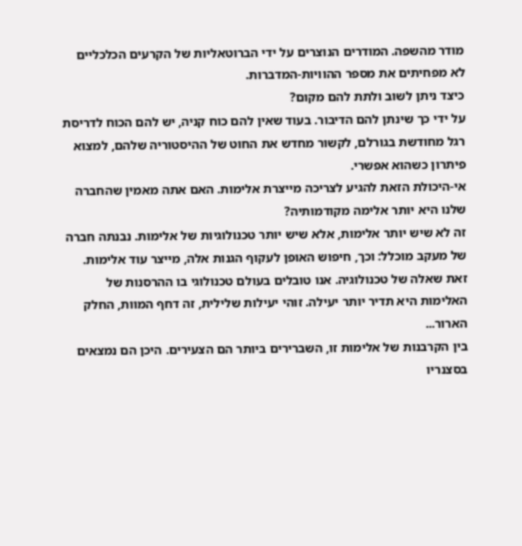מודר מהשפה. המודרים הנוצרים על ידי הברוטאליות של הקרעים הכלכליים לא מפחיתים את מספר ההוויות-המדברות.
כיצד ניתן לשוב ולתת להם מקום?
על ידי כך שינתן להם הדיבור. בעוד שאין להם כוח קניה, יש להם הכוח לדריסת רגל מחודשת בגורלם, לקשור מחדש את החוט של ההיסטוריה שלהם, למצוא פיתרון כשהוא אפשרי.
אי-היכולת הזאת להגיע לצריכה מייצרת אלימות. האם אתה מאמין שהחברה שלנו היא יותר אלימה מקודמותיה?
זה לא שיש יותר אלימות, אלא שיש יותר טכנולוגיות של אלימות. נבנתה חברה של מעקב מוכלל: וכך, חיפוש האופן לעקוף הגנות אלה, מייצר עוד אלימות. זאת שאלה של טכנולוגיה. אנו טובלים בעולם טכנולוגי בו ההרסנות של האלימות היא תדיר יותר יעילה. זוהי יעילות שלילית, זה דחף המוות, החלק הארור...
בין הקרבנות של אלימות זו, השברירים ביותר הם הצעירים. היכן הם נמצאים בסצנריו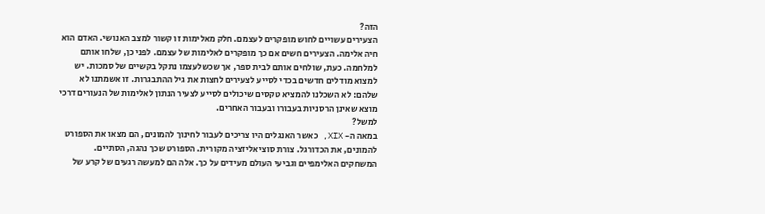הזה?
הצעירים עשויים לחוש מופקרים לעצמם. חלק מאלימות זו קשור למצב האנושי. האדם הוא חיה אלימה. הצעירים חשים אם כך מופקרים לאלימות של עצמם. לפני כן, שלחו אותם למלחמה. כעת, שולחים אותם לבית ספר, אך שכשלעצמו נתקל בקשיים של סמכות. יש למצוא מודלים חדשים בכדי לסייע לצעירים לחצות את גיל ההתבגרות. זו אשמתנו לא שלהם: לא השכלנו להמציא טקסים שיכולים לסייע לצעיר הנתון לאלימות של הנעורים דרכי מוצא שאינן הרסניות בעבורו ובעבור האחרים.
למשל?
במאה ה- XIX, כאשר האנגלים היו צריכים לעבור לחינוך להמונים, הם מצאו את הספורט להמונים, את הכדורגל. צורת סוציאליזציה מקורית. הספורט שכך נהגה, הסתיים. המשחקים האלימפיים וגביעי העולם מעידים על כך. אלה הם למעשה רגעים של קרע של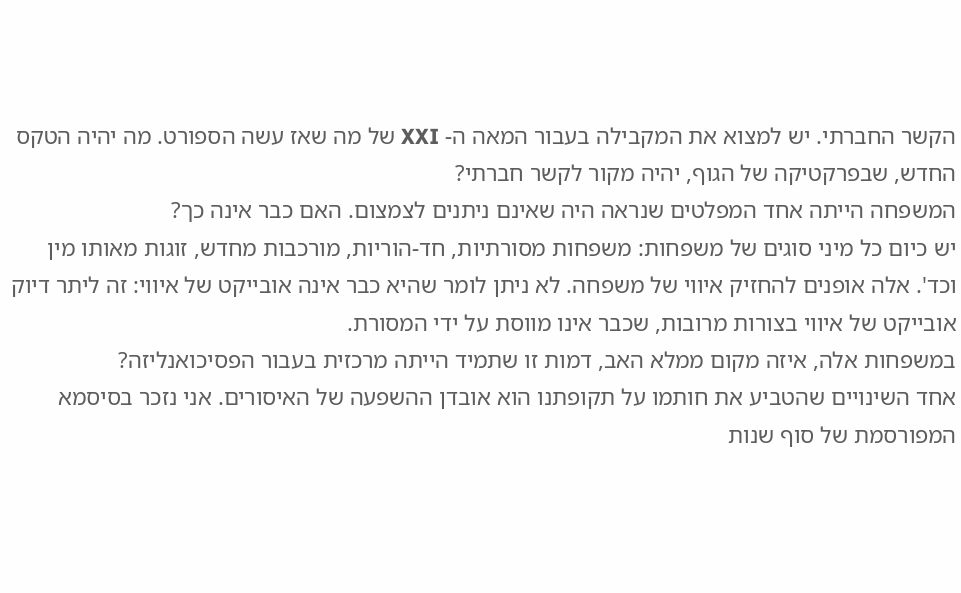הקשר החברתי. יש למצוא את המקבילה בעבור המאה ה- XXI של מה שאז עשה הספורט. מה יהיה הטקס החדש, שבפרקטיקה של הגוף, יהיה מקור לקשר חברתי?
המשפחה הייתה אחד המפלטים שנראה היה שאינם ניתנים לצמצום. האם כבר אינה כך?
יש כיום כל מיני סוגים של משפחות: משפחות מסורתיות, חד-הוריות, מורכבות מחדש, זוגות מאותו מין וכד'. אלה אופנים להחזיק איווי של משפחה. לא ניתן לומר שהיא כבר אינה אובייקט של איווי: זה ליתר דיוק אובייקט של איווי בצורות מרובות, שכבר אינו מווסת על ידי המסורת.
במשפחות אלה, איזה מקום ממלא האב, דמות זו שתמיד הייתה מרכזית בעבור הפסיכואנליזה?
אחד השינויים שהטביע את חותמו על תקופתנו הוא אובדן ההשפעה של האיסורים. אני נזכר בסיסמא המפורסמת של סוף שנות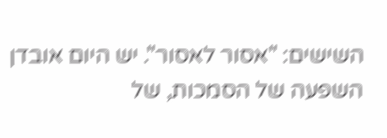השישים: "אסור לאסור". יש היום אובדן השפעה של הסמכות, של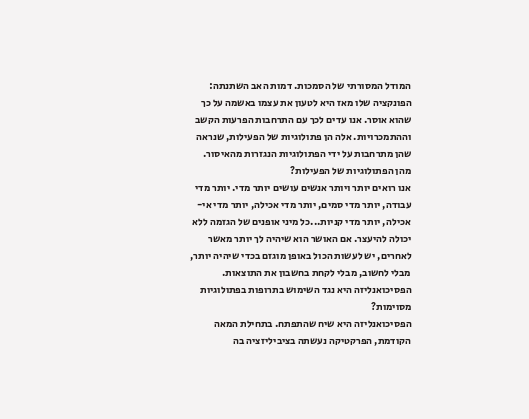המודל המסורתי של הסמכות. דמות האב השתנתה: הפונקציה שלו מאז היא לטעון את עצמו באשמה על כך שהוא אוסר. אנו עדים לכך עם התרחבות הפרעות הקשב וההתמכרויות. אלה הן פתולוגיות של הפעילות, שנראה שהן מתרחבות על ידי הפתולוגיות הנגזרות מהאיסור.
מהן הפתולוגיות של הפעילות?
אנו רואים יותר ויותר אנשים עושים יותר מדי. יותר מדי עבודה, יותר מדי סמים, יותר מדי אכילה, יותר מדי אי-אכילה, יותר מדי קניות...כל מיני אופנים של הגזמה ללא יכולה להיעצר. אם האושר הוא שיהיה לך יותר מאשר לאחרים, יש לעשות הכול באופן מוגזם בכדי שיהיה יותר, מבלי לחשוב, מבלי לקחת בחשבון את התוצאות.
הפסיכואנליזה היא נגד השימוש בתרופות בפתולוגיות מסוימות?
הפסיכואנליזה היא שיח שהתפתח. בתחילת המאה הקודמת, הפרקטיקה נעשתה בציביליזציה בה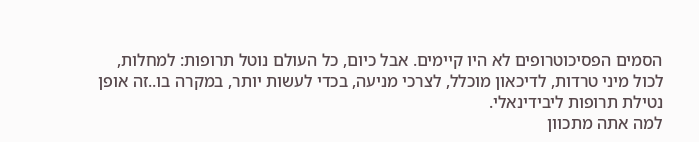הסמים הפסיכוטרופים לא היו קיימים. אבל כיום, כל העולם נוטל תרופות: למחלות, לכול מיני טרדות, לדיכאון מוכלל, לצרכי מניעה, בכדי לעשות יותר, במקרה בו..זה אופן נטילת תרופות ליבידינאלי.
למה אתה מתכוון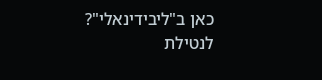כאן ב"ליבידינאלי"?
לנטילת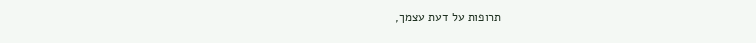תרופות על דעת עצמך,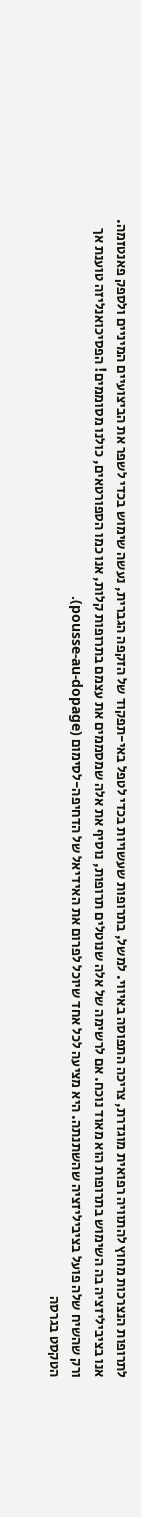לתרופות הנצרכות מחוץ להתוויה רפואית מוגדרת, צריכה התפוסה באיווי. למשל, בתרופות שעשויות בכדי לטפל באי-תפקוד של הזקפה הגברית, נעשה שימוש בכדי לשפר את הביצועיים המיניים ולספק פאנטזמה. אנו בציביליזציה בה השימוש בתרופות הוא מאוד נוכח. אם לרשימה של אלה שנוטלים תרופות, נוסיף את אלה שמסממים את עצמם בתרופות קלות, אנו כמו הספורטאים, כולנו מסוממים! הפסיכואנליזה טוענת אך ורק שהשיח שלה פועל בציביליזציה שהשתנתה. היא מציעה לכל אחד שיוכל לפרום את האידיאל של הדחיפה-לסימום (pousse-au-dopage).
הטקסט בגרסה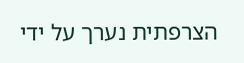הצרפתית נערך על ידי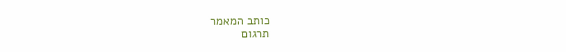כותב המאמר
תרגום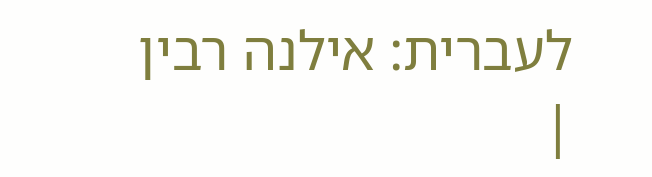לעברית: אילנה רבין
|